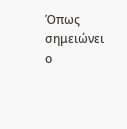Όπως σημειώνει ο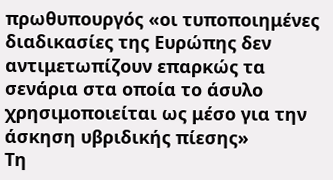πρωθυπουργός «οι τυποποιημένες διαδικασίες της Ευρώπης δεν αντιμετωπίζουν επαρκώς τα σενάρια στα οποία το άσυλο χρησιμοποιείται ως μέσο για την άσκηση υβριδικής πίεσης»
Τη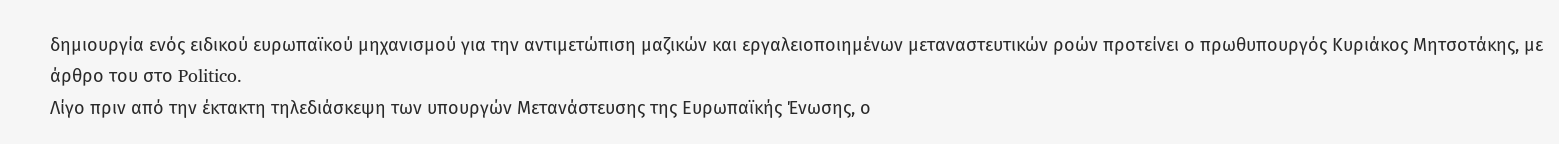δημιουργία ενός ειδικού ευρωπαϊκού μηχανισμού για την αντιμετώπιση μαζικών και εργαλειοποιημένων μεταναστευτικών ροών προτείνει ο πρωθυπουργός Κυριάκος Μητσοτάκης, με άρθρο του στο Politico.
Λίγο πριν από την έκτακτη τηλεδιάσκεψη των υπουργών Μετανάστευσης της Ευρωπαϊκής Ένωσης, ο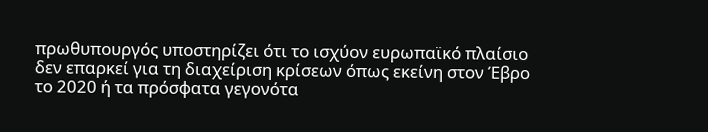πρωθυπουργός υποστηρίζει ότι το ισχύον ευρωπαϊκό πλαίσιο δεν επαρκεί για τη διαχείριση κρίσεων όπως εκείνη στον Έβρο το 2020 ή τα πρόσφατα γεγονότα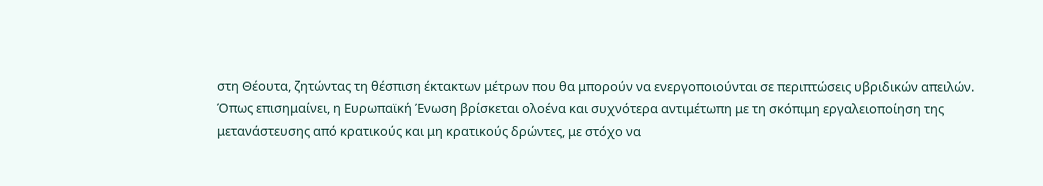στη Θέουτα, ζητώντας τη θέσπιση έκτακτων μέτρων που θα μπορούν να ενεργοποιούνται σε περιπτώσεις υβριδικών απειλών.
Όπως επισημαίνει, η Ευρωπαϊκή Ένωση βρίσκεται ολοένα και συχνότερα αντιμέτωπη με τη σκόπιμη εργαλειοποίηση της μετανάστευσης από κρατικούς και μη κρατικούς δρώντες, με στόχο να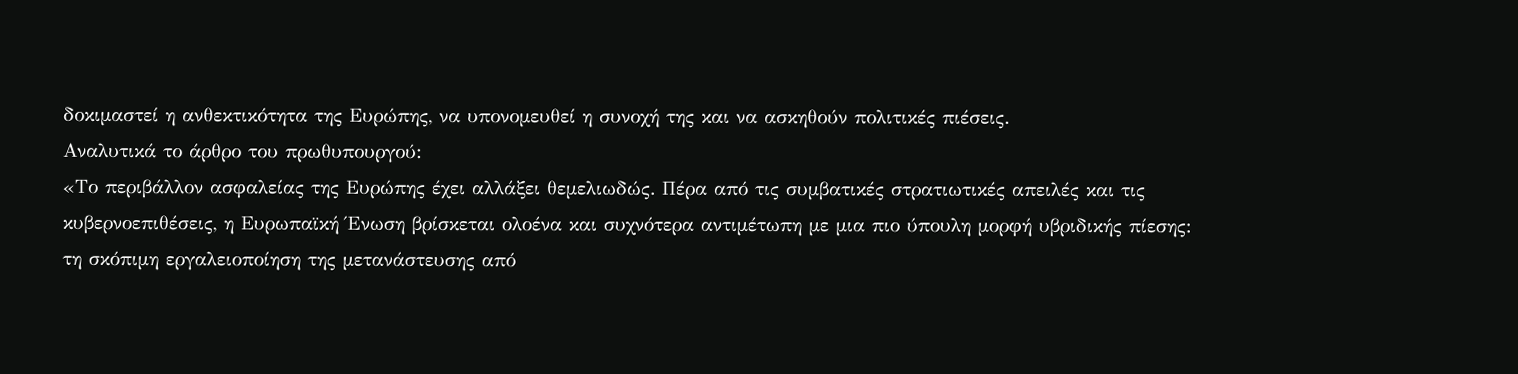δοκιμαστεί η ανθεκτικότητα της Ευρώπης, να υπονομευθεί η συνοχή της και να ασκηθούν πολιτικές πιέσεις.
Αναλυτικά το άρθρο του πρωθυπουργού:
«Το περιβάλλον ασφαλείας της Ευρώπης έχει αλλάξει θεμελιωδώς. Πέρα από τις συμβατικές στρατιωτικές απειλές και τις κυβερνοεπιθέσεις, η Ευρωπαϊκή Ένωση βρίσκεται ολοένα και συχνότερα αντιμέτωπη με μια πιο ύπουλη μορφή υβριδικής πίεσης: τη σκόπιμη εργαλειοποίηση της μετανάστευσης από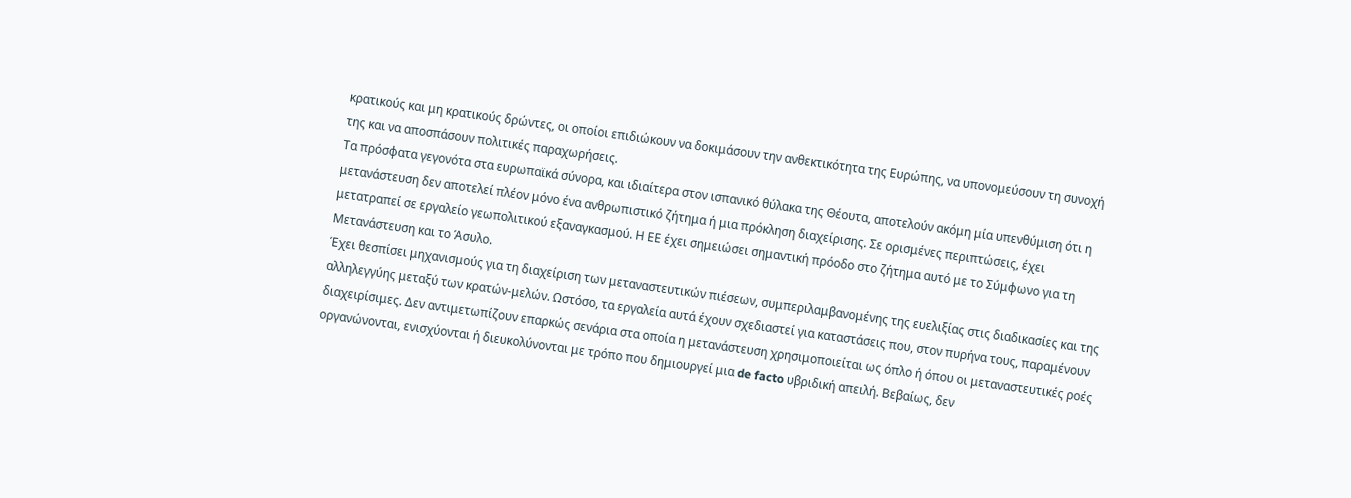κρατικούς και μη κρατικούς δρώντες, οι οποίοι επιδιώκουν να δοκιμάσουν την ανθεκτικότητα της Ευρώπης, να υπονομεύσουν τη συνοχή της και να αποσπάσουν πολιτικές παραχωρήσεις.
Τα πρόσφατα γεγονότα στα ευρωπαϊκά σύνορα, και ιδιαίτερα στον ισπανικό θύλακα της Θέουτα, αποτελούν ακόμη μία υπενθύμιση ότι η μετανάστευση δεν αποτελεί πλέον μόνο ένα ανθρωπιστικό ζήτημα ή μια πρόκληση διαχείρισης. Σε ορισμένες περιπτώσεις, έχει μετατραπεί σε εργαλείο γεωπολιτικού εξαναγκασμού. Η ΕΕ έχει σημειώσει σημαντική πρόοδο στο ζήτημα αυτό με το Σύμφωνο για τη Μετανάστευση και το Άσυλο.
Έχει θεσπίσει μηχανισμούς για τη διαχείριση των μεταναστευτικών πιέσεων, συμπεριλαμβανομένης της ευελιξίας στις διαδικασίες και της αλληλεγγύης μεταξύ των κρατών-μελών. Ωστόσο, τα εργαλεία αυτά έχουν σχεδιαστεί για καταστάσεις που, στον πυρήνα τους, παραμένουν διαχειρίσιμες. Δεν αντιμετωπίζουν επαρκώς σενάρια στα οποία η μετανάστευση χρησιμοποιείται ως όπλο ή όπου οι μεταναστευτικές ροές οργανώνονται, ενισχύονται ή διευκολύνονται με τρόπο που δημιουργεί μια de facto υβριδική απειλή. Βεβαίως, δεν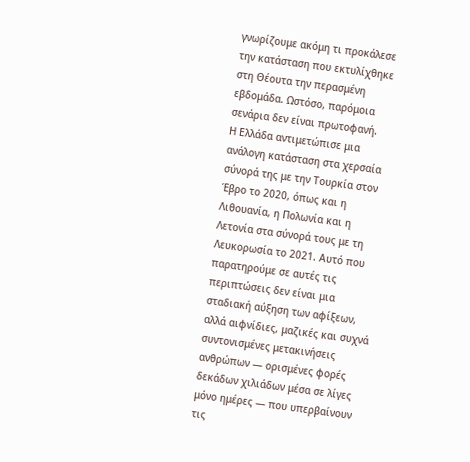γνωρίζουμε ακόμη τι προκάλεσε την κατάσταση που εκτυλίχθηκε στη Θέουτα την περασμένη εβδομάδα. Ωστόσο, παρόμοια σενάρια δεν είναι πρωτοφανή.
Η Ελλάδα αντιμετώπισε μια ανάλογη κατάσταση στα χερσαία σύνορά της με την Τουρκία στον Έβρο το 2020, όπως και η Λιθουανία, η Πολωνία και η Λετονία στα σύνορά τους με τη Λευκορωσία το 2021. Αυτό που παρατηρούμε σε αυτές τις περιπτώσεις δεν είναι μια σταδιακή αύξηση των αφίξεων, αλλά αιφνίδιες, μαζικές και συχνά συντονισμένες μετακινήσεις ανθρώπων — ορισμένες φορές δεκάδων χιλιάδων μέσα σε λίγες μόνο ημέρες — που υπερβαίνουν τις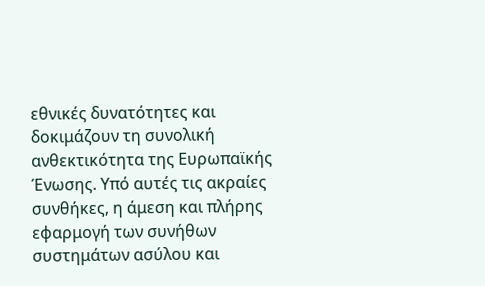εθνικές δυνατότητες και δοκιμάζουν τη συνολική ανθεκτικότητα της Ευρωπαϊκής Ένωσης. Υπό αυτές τις ακραίες συνθήκες, η άμεση και πλήρης εφαρμογή των συνήθων συστημάτων ασύλου και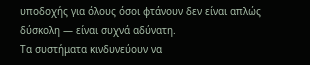υποδοχής για όλους όσοι φτάνουν δεν είναι απλώς δύσκολη — είναι συχνά αδύνατη.
Τα συστήματα κινδυνεύουν να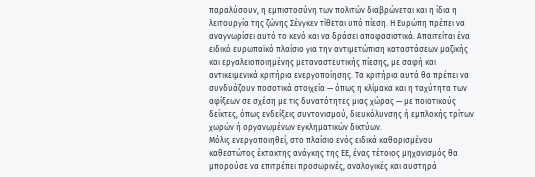παραλύσουν, η εμπιστοσύνη των πολιτών διαβρώνεται και η ίδια η λειτουργία της ζώνης Σένγκεν τίθεται υπό πίεση. Η Ευρώπη πρέπει να αναγνωρίσει αυτό το κενό και να δράσει αποφασιστικά. Απαιτείται ένα ειδικό ευρωπαϊκό πλαίσιο για την αντιμετώπιση καταστάσεων μαζικής και εργαλειοποιημένης μεταναστευτικής πίεσης, με σαφή και αντικειμενικά κριτήρια ενεργοποίησης. Τα κριτήρια αυτά θα πρέπει να συνδυάζουν ποσοτικά στοιχεία — όπως η κλίμακα και η ταχύτητα των αφίξεων σε σχέση με τις δυνατότητες μιας χώρας — με ποιοτικούς δείκτες, όπως ενδείξεις συντονισμού, διευκόλυνσης ή εμπλοκής τρίτων χωρών ή οργανωμένων εγκληματικών δικτύων.
Μόλις ενεργοποιηθεί, στο πλαίσιο ενός ειδικά καθορισμένου καθεστώτος έκτακτης ανάγκης της ΕΕ, ένας τέτοιος μηχανισμός θα μπορούσε να επιτρέπει προσωρινές, αναλογικές και αυστηρά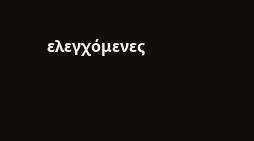ελεγχόμενες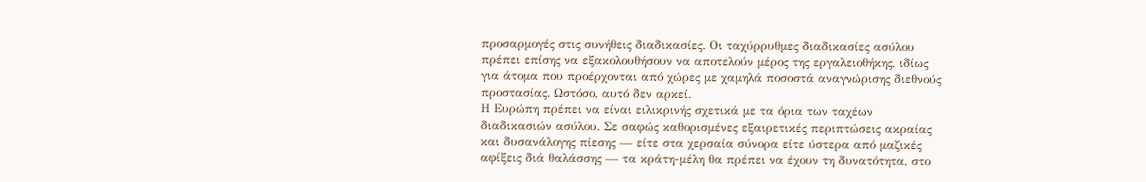προσαρμογές στις συνήθεις διαδικασίες. Οι ταχύρρυθμες διαδικασίες ασύλου πρέπει επίσης να εξακολουθήσουν να αποτελούν μέρος της εργαλειοθήκης, ιδίως για άτομα που προέρχονται από χώρες με χαμηλά ποσοστά αναγνώρισης διεθνούς προστασίας. Ωστόσο, αυτό δεν αρκεί.
Η Ευρώπη πρέπει να είναι ειλικρινής σχετικά με τα όρια των ταχέων διαδικασιών ασύλου. Σε σαφώς καθορισμένες εξαιρετικές περιπτώσεις ακραίας και δυσανάλογης πίεσης — είτε στα χερσαία σύνορα είτε ύστερα από μαζικές αφίξεις διά θαλάσσης — τα κράτη-μέλη θα πρέπει να έχουν τη δυνατότητα, στο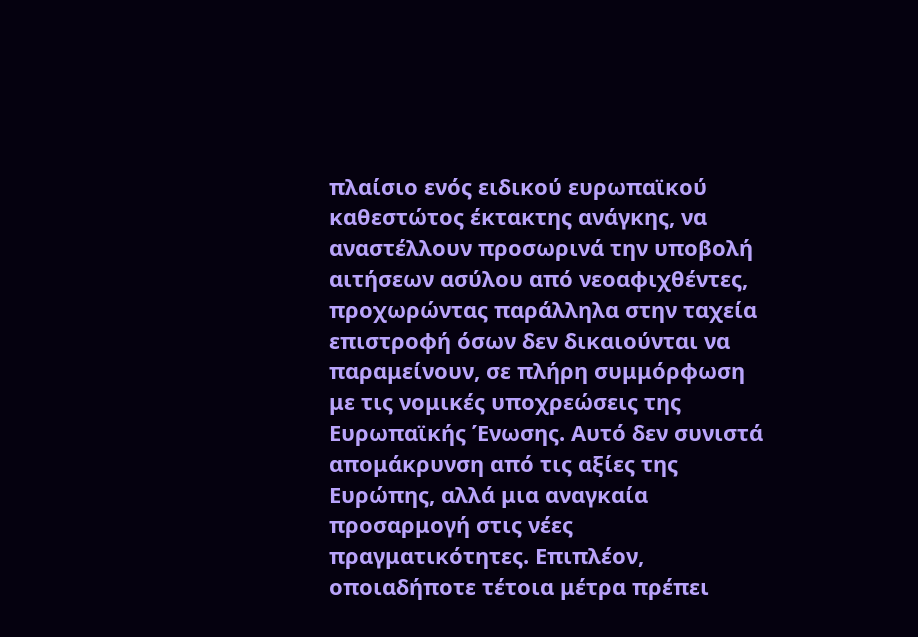πλαίσιο ενός ειδικού ευρωπαϊκού καθεστώτος έκτακτης ανάγκης, να αναστέλλουν προσωρινά την υποβολή αιτήσεων ασύλου από νεοαφιχθέντες, προχωρώντας παράλληλα στην ταχεία επιστροφή όσων δεν δικαιούνται να παραμείνουν, σε πλήρη συμμόρφωση με τις νομικές υποχρεώσεις της Ευρωπαϊκής Ένωσης. Αυτό δεν συνιστά απομάκρυνση από τις αξίες της Ευρώπης, αλλά μια αναγκαία προσαρμογή στις νέες πραγματικότητες. Επιπλέον, οποιαδήποτε τέτοια μέτρα πρέπει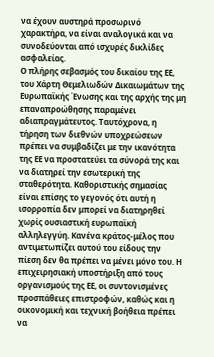να έχουν αυστηρά προσωρινό χαρακτήρα, να είναι αναλογικά και να συνοδεύονται από ισχυρές δικλίδες ασφαλείας.
Ο πλήρης σεβασμός του δικαίου της ΕΕ, του Χάρτη Θεμελιωδών Δικαιωμάτων της Ευρωπαϊκής Ένωσης και της αρχής της μη επαναπροώθησης παραμένει αδιαπραγμάτευτος. Ταυτόχρονα, η τήρηση των διεθνών υποχρεώσεων πρέπει να συμβαδίζει με την ικανότητα της ΕΕ να προστατεύει τα σύνορά της και να διατηρεί την εσωτερική της σταθερότητα. Καθοριστικής σημασίας είναι επίσης το γεγονός ότι αυτή η ισορροπία δεν μπορεί να διατηρηθεί χωρίς ουσιαστική ευρωπαϊκή αλληλεγγύη. Κανένα κράτος-μέλος που αντιμετωπίζει αυτού του είδους την πίεση δεν θα πρέπει να μένει μόνο του. Η επιχειρησιακή υποστήριξη από τους οργανισμούς της ΕΕ, οι συντονισμένες προσπάθειες επιστροφών, καθώς και η οικονομική και τεχνική βοήθεια πρέπει να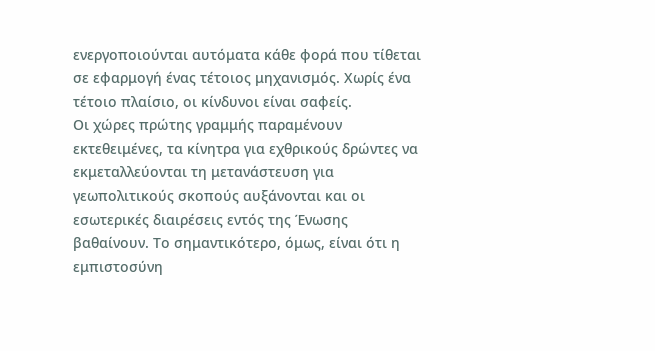ενεργοποιούνται αυτόματα κάθε φορά που τίθεται σε εφαρμογή ένας τέτοιος μηχανισμός. Χωρίς ένα τέτοιο πλαίσιο, οι κίνδυνοι είναι σαφείς.
Οι χώρες πρώτης γραμμής παραμένουν εκτεθειμένες, τα κίνητρα για εχθρικούς δρώντες να εκμεταλλεύονται τη μετανάστευση για γεωπολιτικούς σκοπούς αυξάνονται και οι εσωτερικές διαιρέσεις εντός της Ένωσης βαθαίνουν. Το σημαντικότερο, όμως, είναι ότι η εμπιστοσύνη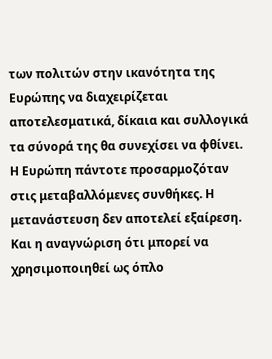των πολιτών στην ικανότητα της Ευρώπης να διαχειρίζεται αποτελεσματικά, δίκαια και συλλογικά τα σύνορά της θα συνεχίσει να φθίνει. Η Ευρώπη πάντοτε προσαρμοζόταν στις μεταβαλλόμενες συνθήκες. Η μετανάστευση δεν αποτελεί εξαίρεση. Και η αναγνώριση ότι μπορεί να χρησιμοποιηθεί ως όπλο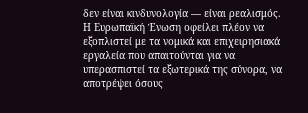δεν είναι κινδυνολογία — είναι ρεαλισμός.
Η Ευρωπαϊκή Ένωση οφείλει πλέον να εξοπλιστεί με τα νομικά και επιχειρησιακά εργαλεία που απαιτούνται για να υπερασπιστεί τα εξωτερικά της σύνορα, να αποτρέψει όσους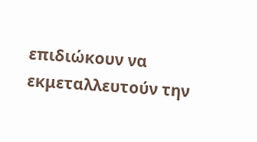επιδιώκουν να εκμεταλλευτούν την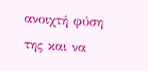ανοιχτή φύση της και να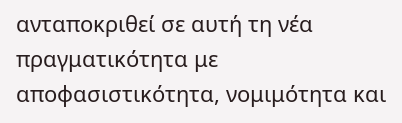ανταποκριθεί σε αυτή τη νέα πραγματικότητα με αποφασιστικότητα, νομιμότητα και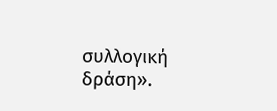συλλογική δράση».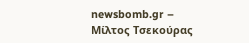newsbomb.gr – Μίλτος Τσεκούρας